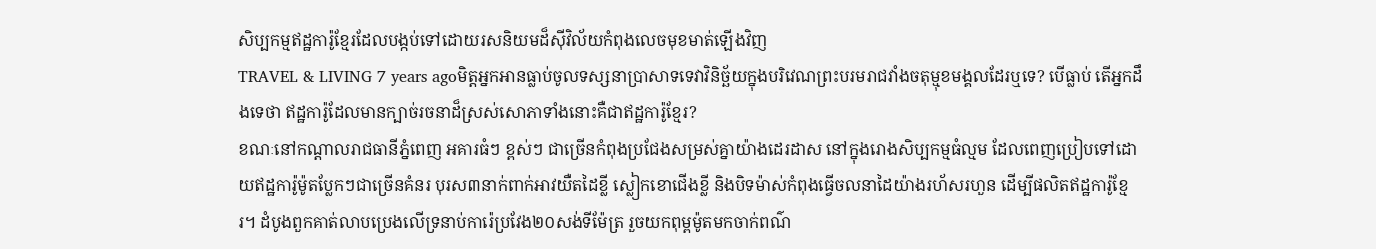សិប្បកម្មឥដ្ឋការ៉ូខ្មែរដែលបង្កប់ទៅដោយរសនិយមដ៏ស៊ីវិល័យកំពុងលេចមុខមាត់ឡើងវិញ
TRAVEL & LIVING 7 years agoមិត្តអ្នកអានធ្លាប់ចូលទស្សនាប្រាសាទទេវាវិនិច្ឆ័យក្នុងបរិវេណព្រះបរមរាជវាំងចតុម្មុខមង្គលដែរឬទេ? បើធ្លាប់ តើអ្នកដឹងទេថា ឥដ្ឋការ៉ូដែលមានក្បាច់រចនាដ៏ស្រស់សោភាទាំងនោះគឺជាឥដ្ឋការ៉ូខ្មែរ?
ខណៈនៅកណ្តាលរាជធានីភ្នំពេញ អគារធំៗ ខ្ពស់ៗ ជាច្រើនកំពុងប្រជែងសម្រស់គ្នាយ៉ាងដេរដាស នៅក្នុងរោងសិប្បកម្មធំល្មម ដែលពេញប្រៀបទៅដោយឥដ្ឋការ៉ូម៉ូតប្លែកៗជាច្រើនគំនរ បុរស៣នាក់ពាក់អាវយឺតដៃខ្លី ស្លៀកខោជើងខ្លី និងបិទម៉ាស់កំពុងធ្វើចលនាដៃយ៉ាងរហ័សរហួន ដើម្បីផលិតឥដ្ឋការ៉ូខ្មែរ។ ដំបូងពួកគាត់លាបប្រេងលើទ្រនាប់ការ៉េប្រវែង២០សង់ទីម៉ែត្រ រួចយកពុម្ពម៉ូតមកចាក់ពណ៌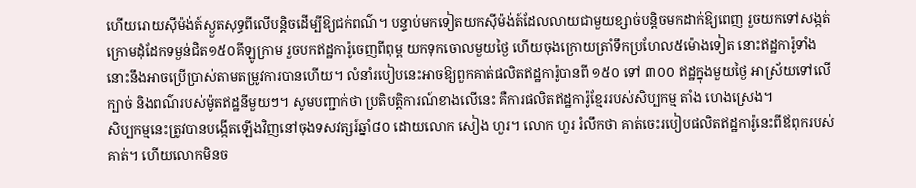ហើយរោយស៊ីម៉ង់ត៍ស្ងួតសុទ្ធពីលើបន្តិចដើម្បីឱ្យជក់ពណ៌។ បន្ទាប់មកទៀតយកស៊ីម៉ង់ត៍ដែលលាយជាមួយខ្សាច់បន្តិចមកដាក់ឱ្យពេញ រួចយកទៅសង្កត់ក្រោមដុំដែកទម្ងន់ជិត១៥០គីឡូក្រាម រួចបកឥដ្ឋការ៉ូចេញពីពុម្ព យកទុកចោលមួយថ្ងៃ ហើយចុងក្រោយត្រាំទឹកប្រហែល៥ម៉ោងទៀត នោះឥដ្ឋការ៉ូទាំងនោះនឹងអាចប្រើប្រាស់តាមតម្រូវការបានហើយ។ លំនាំរបៀបនេះអាចឱ្យពួកគាត់ផលិតឥដ្ឋការ៉ូបានពី ១៥០ ទៅ ៣០០ ឥដ្ឋក្នុងមួយថ្ងៃ អាស្រ័យទៅលើក្បាច់ និងពណ៌របស់ម៉ូតឥដ្ឋនីមួយៗ។ សូមបញ្ជាក់ថា ប្រតិបត្តិការណ៍ខាងលើនេះ គឺការផលិតឥដ្ឋការ៉ូខ្មែររបស់សិប្បកម្ម តាំង ហេងស្រេង។
សិប្បកម្មនេះត្រូវបានបង្កើតឡើងវិញនៅចុងទសវត្សរ៍ឆ្នាំ៨០ ដោយលោក សៀង ហួរ។ លោក ហួរ រំលឹកថា គាត់ចេះរបៀបផលិតឥដ្ឋការ៉ូនេះពីឪពុករបស់គាត់។ ហើយលោកមិនច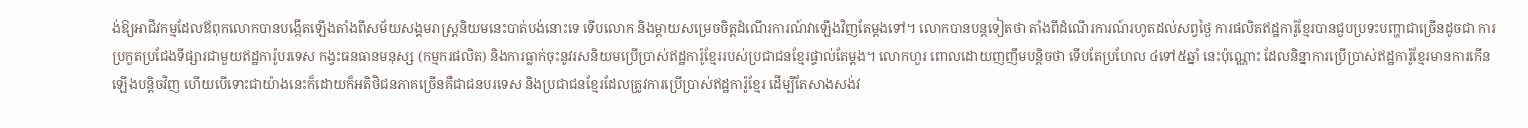ង់ឱ្យអាជីវកម្មដែលឪពុកលោកបានបង្កើតឡើងតាំងពីសម័យសង្គមរាស្រ្តនិយមនេះបាត់បង់នោះទេ ទើបលោក និងម្តាយសម្រេចចិត្តដំណើរការណ៍វាឡើងវិញតែម្តងទៅ។ លោកបានបន្តទៀតថា តាំងពីដំណើរការណ៍រហូតដល់សព្វថ្ងៃ ការផលិតឥដ្ឋការ៉ូខ្មែរបានជួបប្រទះបញ្ហាជាច្រើនដូចជា ការប្រកួតប្រជែងទីផ្សារជាមួយឥដ្ឋការ៉ូបរទេស កង្វះធនធានមនុស្ស (កម្មករផលិត) និងការធ្លាក់ចុះនូវរសនិយមប្រើប្រាស់ឥដ្ឋការ៉ូខ្មែររបស់ប្រជាជនខ្មែរផ្ទាល់តែម្តង។ លោកហួរ ពោលដោយញញឹមបន្តិចថា ទើបតែប្រហែល ៤ទៅ៥ឆ្នាំ នេះប៉ុណ្ណោះ ដែលនិន្នាការប្រើប្រាស់ឥដ្ឋការ៉ូខ្មែរមានការកើនឡើងបន្តិចវិញ ហើយបើទោះជាយ៉ាងនេះក៏ដោយក៏អតិថិជនភាគច្រើនគឺជាជនបរទេស និងប្រជាជនខ្មែរដែលត្រូវការប្រើប្រាស់ឥដ្ឋការ៉ូខ្មែរ ដើម្បីតែសាងសង់វ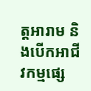ត្តអារាម និងបើកអាជីវកម្មផ្សេ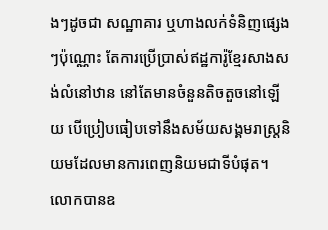ងៗដូចជា សណ្ឋាគារ ឬហាងលក់ទំនិញផ្សេងៗប៉ុណ្ណោះ តែការប្រើប្រាស់ឥដ្ឋការ៉ូខ្មែរសាងសង់លំនៅឋាន នៅតែមានចំនួនតិចតួចនៅឡើយ បើប្រៀបធៀបទៅនឹងសម័យសង្គមរាស្ត្រនិយមដែលមានការពេញនិយមជាទីបំផុត។ លោកបានឧ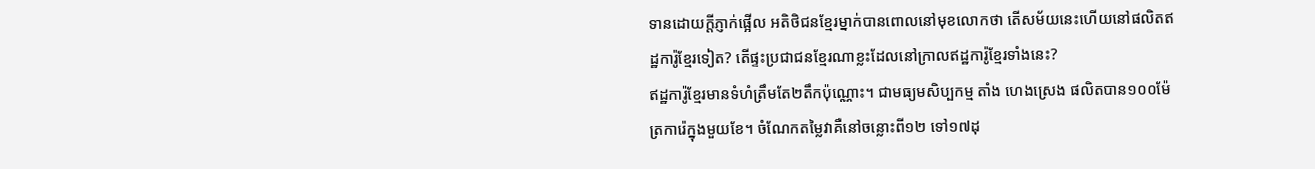ទានដោយក្តីភ្ញាក់ផ្អើល អតិថិជនខ្មែរម្នាក់បានពោលនៅមុខលោកថា តើសម័យនេះហើយនៅផលិតឥដ្ឋការ៉ូខ្មែរទៀត? តើផ្ទះប្រជាជនខ្មែរណាខ្លះដែលនៅក្រាលឥដ្ឋការ៉ូខ្មែរទាំងនេះ?
ឥដ្ឋការ៉ូខ្មែរមានទំហំត្រឹមតែ២តឹកប៉ុណ្ណោះ។ ជាមធ្យមសិប្បកម្ម តាំង ហេងស្រេង ផលិតបាន១០០ម៉ែត្រការ៉េក្នុងមួយខែ។ ចំណែកតម្លៃវាគឺនៅចន្លោះពី១២ ទៅ១៧ដុ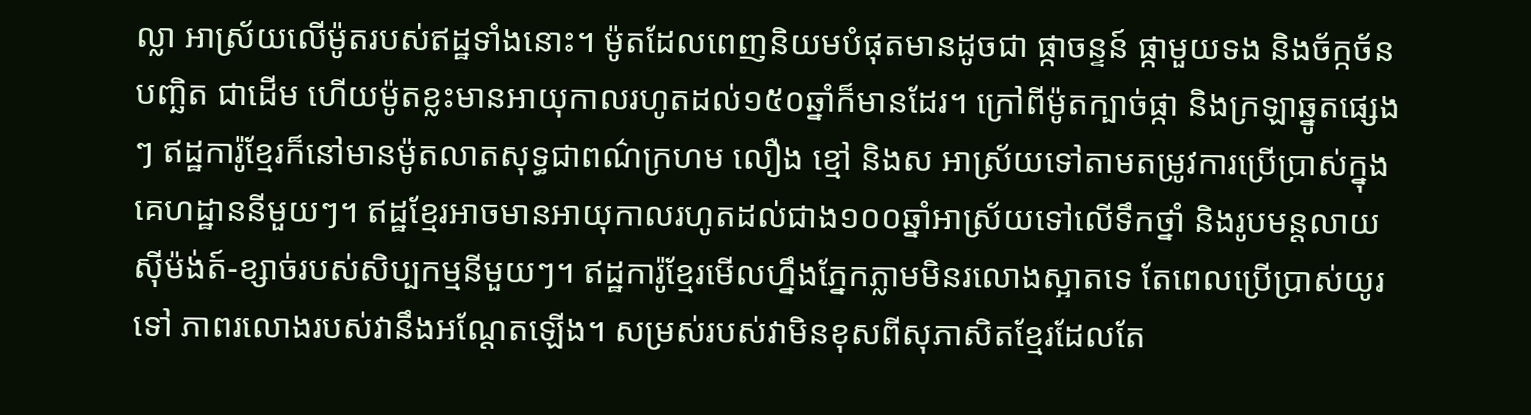ល្លា អាស្រ័យលើម៉ូតរបស់ឥដ្ឋទាំងនោះ។ ម៉ូតដែលពេញនិយមបំផុតមានដូចជា ផ្កាចន្ទន៍ ផ្កាមួយទង និងច័ក្កច័នបញ្ឆិត ជាដើម ហើយម៉ូតខ្លះមានអាយុកាលរហូតដល់១៥០ឆ្នាំក៏មានដែរ។ ក្រៅពីម៉ូតក្បាច់ផ្កា និងក្រឡាឆ្នូតផ្សេងៗ ឥដ្ឋការ៉ូខ្មែរក៏នៅមានម៉ូតលាតសុទ្ធជាពណ៌ក្រហម លឿង ខ្មៅ និងស អាស្រ័យទៅតាមតម្រូវការប្រើប្រាស់ក្នុងគេហដ្ឋាននីមួយៗ។ ឥដ្ឋខ្មែរអាចមានអាយុកាលរហូតដល់ជាង១០០ឆ្នាំអាស្រ័យទៅលើទឹកថ្នាំ និងរូបមន្តលាយស៊ីម៉ង់ត៍-ខ្សាច់របស់សិប្បកម្មនីមួយៗ។ ឥដ្ឋការ៉ូខ្មែរមើលហ្នឹងភ្នែកភ្លាមមិនរលោងស្អាតទេ តែពេលប្រើប្រាស់យូរទៅ ភាពរលោងរបស់វានឹងអណ្តែតឡើង។ សម្រស់របស់វាមិនខុសពីសុភាសិតខ្មែរដែលតែ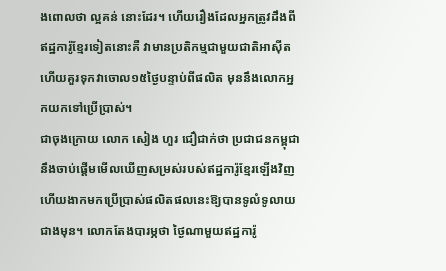ងពោលថា ល្អគន់ នោះដែរ។ ហើយរឿងដែលអ្នកត្រូវដឹងពីឥដ្ឋការ៉ូខ្មែរទៀតនោះគឺ វាមានប្រតិកម្មជាមួយជាតិអាស៊ីត ហើយគួរទុកវាចោល១៥ថ្ងៃបន្ទាប់ពីផលិត មុននឹងលោកអ្នកយកទៅប្រើប្រាស់។
ជាចុងក្រោយ លោក សៀង ហួរ ជឿជាក់ថា ប្រជាជនកម្ពុជានឹងចាប់ផ្តើមមើលឃើញសម្រស់របស់ឥដ្ឋការ៉ូខ្មែរឡើងវិញ ហើយងាកមកប្រើប្រាស់ផលិតផលនេះឱ្យបានទូលំទូលាយជាងមុន។ លោកតែងបារម្ភថា ថ្ងៃណាមួយឥដ្ឋការ៉ូ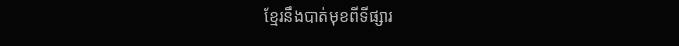ខ្មែរនឹងបាត់មុខពីទីផ្សារ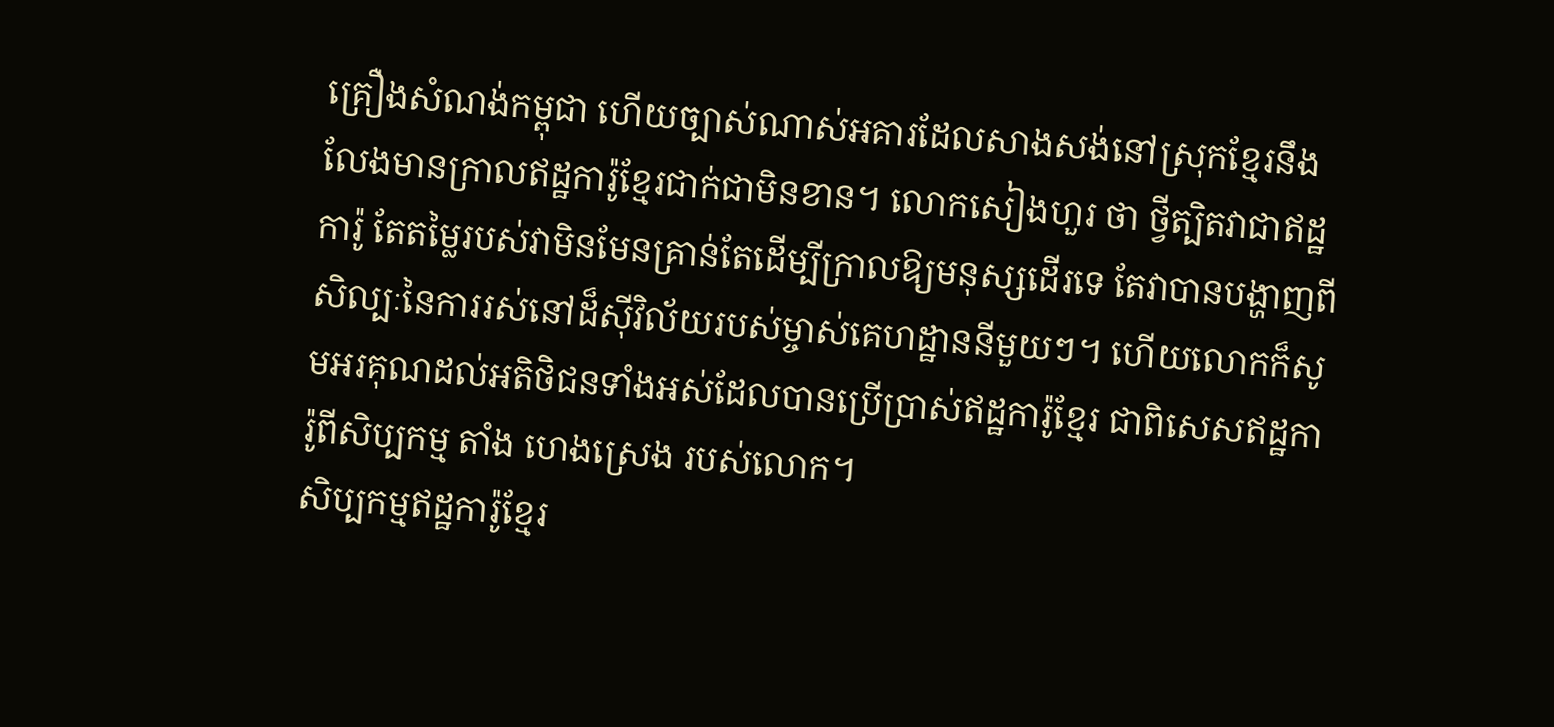គ្រឿងសំណង់កម្ពុជា ហើយច្បាស់ណាស់អគារដែលសាងសង់នៅស្រុកខ្មែរនឹងលែងមានក្រាលឥដ្ឋការ៉ូខ្មែរជាក់ជាមិនខាន។ លោកសៀងហួរ ថា ថ្វីត្បិតវាជាឥដ្ឋការ៉ូ តែតម្លៃរបស់វាមិនមែនគ្រាន់តែដើម្បីក្រាលឱ្យមនុស្សដើរទេ តែវាបានបង្ហាញពីសិល្បៈនៃការរស់នៅដ៏ស៊ីវិល័យរបស់ម្ចាស់គេហដ្ឋាននីមួយៗ។ ហើយលោកក៏សូមអរគុណដល់អតិថិជនទាំងអស់ដែលបានប្រើប្រាស់ឥដ្ឋការ៉ូខ្មែរ ជាពិសេសឥដ្ឋការ៉ូពីសិប្បកម្ម តាំង ហេងស្រេង របស់លោក។
សិប្បកម្មឥដ្ឋការ៉ូខ្មែរ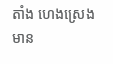តាំង ហេងស្រេង មាន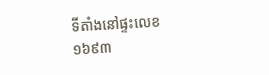ទីតាំងនៅផ្ទះលេខ១៦៩៣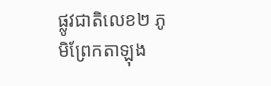ផ្លូវជាតិលេខ២ ភូមិព្រែកតាឡុង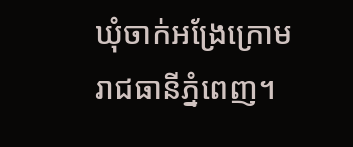ឃុំចាក់អង្រែក្រោម រាជធានីភ្នំពេញ។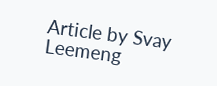Article by Svay Leemeng